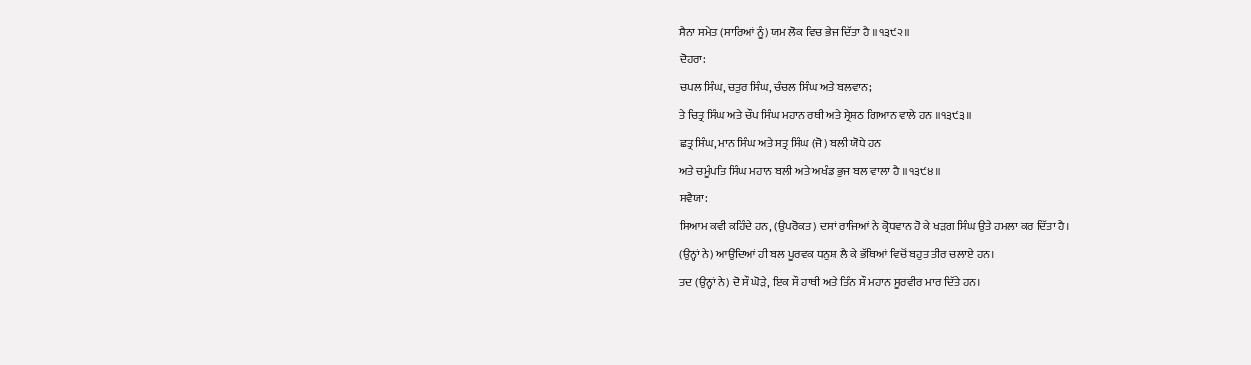ਸੈਨਾ ਸਮੇਤ (ਸਾਰਿਆਂ ਨੂੰ) ਯਮ ਲੋਕ ਵਿਚ ਭੇਜ ਦਿੱਤਾ ਹੈ ॥੧੩੯੨॥
ਦੋਹਰਾ:
ਚਪਲ ਸਿੰਘ, ਚਤੁਰ ਸਿੰਘ, ਚੰਚਲ ਸਿੰਘ ਅਤੇ ਬਲਵਾਨ;
ਤੇ ਚਿਤ੍ਰ ਸਿੰਘ ਅਤੇ ਚੌਪ ਸਿੰਘ ਮਹਾਨ ਰਥੀ ਅਤੇ ਸ੍ਰੇਸ਼ਠ ਗਿਆਨ ਵਾਲੇ ਹਨ ॥੧੩੯੩॥
ਛਤ੍ਰ ਸਿੰਘ, ਮਾਨ ਸਿੰਘ ਅਤੇ ਸਤ੍ਰ ਸਿੰਘ (ਜੋ) ਬਲੀ ਯੋਧੇ ਹਨ
ਅਤੇ ਚਮੂੰਪਤਿ ਸਿੰਘ ਮਹਾਨ ਬਲੀ ਅਤੇ ਅਖੰਡ ਭੁਜ ਬਲ ਵਾਲਾ ਹੈ ॥੧੩੯੪॥
ਸਵੈਯਾ:
ਸਿਆਮ ਕਵੀ ਕਹਿੰਦੇ ਹਨ, (ਉਪਰੋਕਤ) ਦਸਾਂ ਰਾਜਿਆਂ ਨੇ ਕ੍ਰੋਧਵਾਨ ਹੋ ਕੇ ਖੜਗ ਸਿੰਘ ਉਤੇ ਹਮਲਾ ਕਰ ਦਿੱਤਾ ਹੈ।
(ਉਨ੍ਹਾਂ ਨੇ) ਆਉਂਦਿਆਂ ਹੀ ਬਲ ਪੂਰਵਕ ਧਨੁਸ਼ ਲੈ ਕੇ ਭੱਥਿਆਂ ਵਿਚੋਂ ਬਹੁਤ ਤੀਰ ਚਲਾਏ ਹਨ।
ਤਦ (ਉਨ੍ਹਾਂ ਨੇ) ਦੋ ਸੌ ਘੋੜੇ, ਇਕ ਸੌ ਹਾਥੀ ਅਤੇ ਤਿੰਨ ਸੌ ਮਹਾਨ ਸੂਰਵੀਰ ਮਾਰ ਦਿੱਤੇ ਹਨ।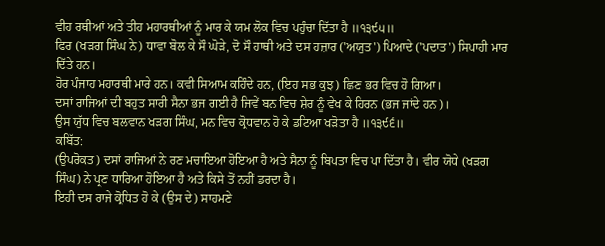ਵੀਹ ਰਥੀਆਂ ਅਤੇ ਤੀਹ ਮਹਾਰਥੀਆਂ ਨੂੰ ਮਾਰ ਕੇ ਯਮ ਲੋਕ ਵਿਚ ਪਹੁੰਚਾ ਦਿੱਤਾ ਹੈ ॥੧੩੯੫॥
ਫਿਰ (ਖੜਗ ਸਿੰਘ ਨੇ) ਧਾਵਾ ਬੋਲ ਕੇ ਸੌ ਘੋੜੇ, ਦੋ ਸੌ ਹਾਥੀ ਅਤੇ ਦਸ ਹਜ਼ਾਰ ('ਅਯੁਤ') ਪਿਆਦੇ ('ਪਦਾਤ') ਸਿਪਾਹੀ ਮਾਰ ਦਿੱਤੇ ਹਨ।
ਹੋਰ ਪੰਜਾਹ ਮਹਾਰਥੀ ਮਾਰੇ ਹਨ। ਕਵੀ ਸਿਆਮ ਕਹਿੰਦੇ ਹਨ, (ਇਹ ਸਭ ਕੁਝ) ਛਿਣ ਭਰ ਵਿਚ ਹੋ ਗਿਆ।
ਦਸਾਂ ਰਾਜਿਆਂ ਦੀ ਬਹੁਤ ਸਾਰੀ ਸੈਨਾ ਭਜ ਗਈ ਹੈ ਜਿਵੇਂ ਬਨ ਵਿਚ ਸ਼ੇਰ ਨੂੰ ਵੇਖ ਕੇ ਹਿਰਨ (ਭਜ ਜਾਂਦੇ ਹਨ)।
ਉਸ ਯੁੱਧ ਵਿਚ ਬਲਵਾਨ ਖੜਗ ਸਿੰਘ, ਮਨ ਵਿਚ ਕ੍ਰੋਧਵਾਨ ਹੋ ਕੇ ਡਟਿਆ ਖੜੋਤਾ ਹੈ ॥੧੩੯੬॥
ਕਬਿੱਤ:
(ਉਪਰੋਕਤ) ਦਸਾਂ ਰਾਜਿਆਂ ਨੇ ਰਣ ਮਚਾਇਆ ਹੋਇਆ ਹੈ ਅਤੇ ਸੈਨਾ ਨੂੰ ਬਿਪਤਾ ਵਿਚ ਪਾ ਦਿੱਤਾ ਹੈ। ਵੀਰ ਯੋਧੇ (ਖੜਗ ਸਿੰਘ) ਨੇ ਪ੍ਰਣ ਧਾਰਿਆ ਹੋਇਆ ਹੈ ਅਤੇ ਕਿਸੇ ਤੋਂ ਨਹੀਂ ਡਰਦਾ ਹੈ।
ਇਹੀ ਦਸ ਰਾਜੇ ਕ੍ਰੋਧਿਤ ਹੋ ਕੇ (ਉਸ ਦੇ) ਸਾਹਮਣੇ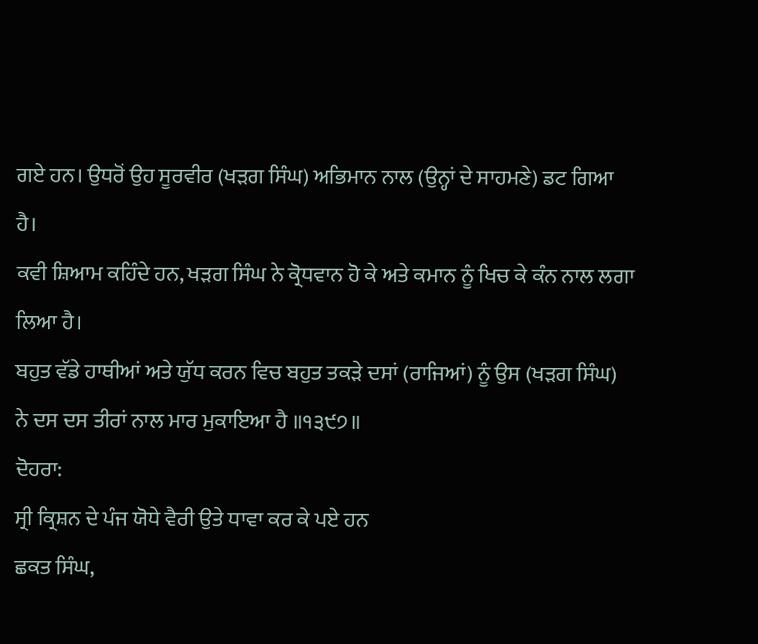ਗਏ ਹਨ। ਉਧਰੋਂ ਉਹ ਸੂਰਵੀਰ (ਖੜਗ ਸਿੰਘ) ਅਭਿਮਾਨ ਨਾਲ (ਉਨ੍ਹਾਂ ਦੇ ਸਾਹਮਣੇ) ਡਟ ਗਿਆ ਹੈ।
ਕਵੀ ਸ਼ਿਆਮ ਕਹਿੰਦੇ ਹਨ, ਖੜਗ ਸਿੰਘ ਨੇ ਕ੍ਰੋਧਵਾਨ ਹੋ ਕੇ ਅਤੇ ਕਮਾਨ ਨੂੰ ਖਿਚ ਕੇ ਕੰਨ ਨਾਲ ਲਗਾ ਲਿਆ ਹੈ।
ਬਹੁਤ ਵੱਡੇ ਹਾਥੀਆਂ ਅਤੇ ਯੁੱਧ ਕਰਨ ਵਿਚ ਬਹੁਤ ਤਕੜੇ ਦਸਾਂ (ਰਾਜਿਆਂ) ਨੂੰ ਉਸ (ਖੜਗ ਸਿੰਘ) ਨੇ ਦਸ ਦਸ ਤੀਰਾਂ ਨਾਲ ਮਾਰ ਮੁਕਾਇਆ ਹੈ ॥੧੩੯੭॥
ਦੋਹਰਾ:
ਸ੍ਰੀ ਕ੍ਰਿਸ਼ਨ ਦੇ ਪੰਜ ਯੋਧੇ ਵੈਰੀ ਉਤੇ ਧਾਵਾ ਕਰ ਕੇ ਪਏ ਹਨ
ਛਕਤ ਸਿੰਘ,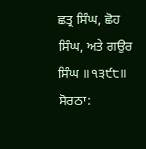ਛਤ੍ਰ ਸਿੰਘ, ਛੋਹ ਸਿੰਘ, ਅਤੇ ਗਉਰ ਸਿੰਘ ॥੧੩੯੮॥
ਸੋਰਠਾ: